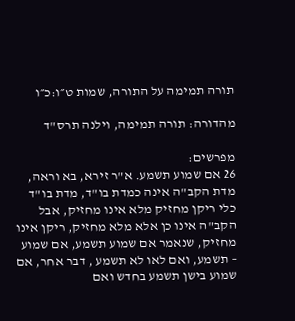תורה תמימה על התורה, שמות ט״ו:כ״ו

מהדורה: תורה תמימה, וילנה תרס"ד

מפרשים:
26 אם שמוע תשמע. א"ר זירא, בא וראה, מדת הקב"ה אינה כמדת בו"ד, מדת בו"ד כלי ריקן מחזיק מלא אינו מחזיק, אבל הקב"ה אינו כן אלא מלא מחזיק, ריקן אינו מחזיק, שנאמר אם שמוע תשמע, אם שמוע – תשמע, ואם לאו לא תשמע , דבר אחר, אם שמוע בישן תשמע בחדש ואם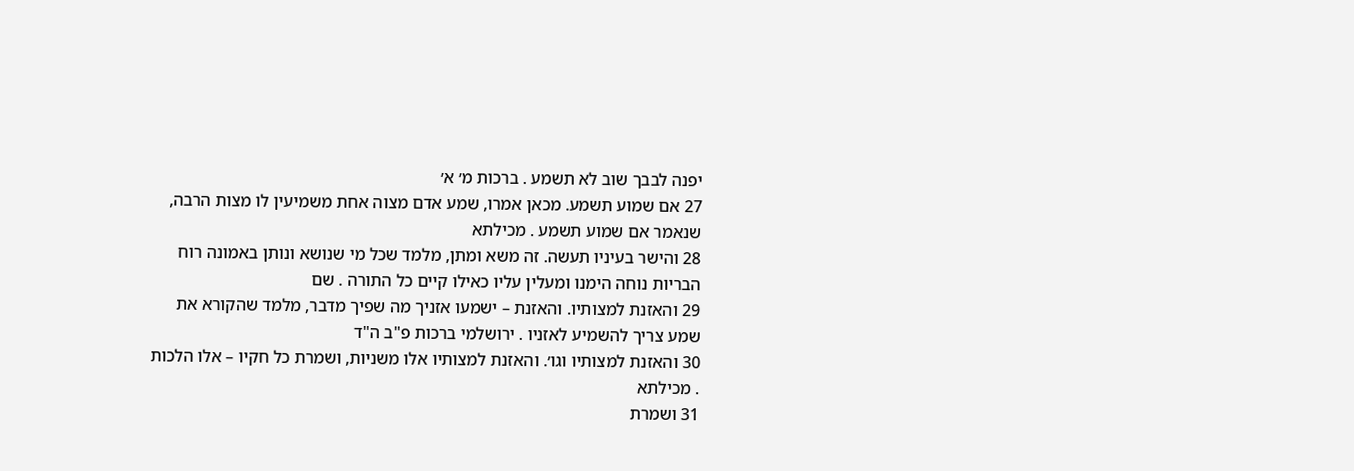יפנה לבבך שוב לא תשמע . ברכות מ׳ א׳
27 אם שמוע תשמע. מכאן אמרו, שמע אדם מצוה אחת משמיעין לו מצות הרבה, שנאמר אם שמוע תשמע . מכילתא
28 והישר בעיניו תעשה. זה משא ומתן, מלמד שכל מי שנושא ונותן באמונה רוח הבריות נוחה הימנו ומעלין עליו כאילו קיים כל התורה . שם
29 והאזנת למצותיו. והאזנת – ישמעו אזניך מה שפיך מדבר, מלמד שהקורא את שמע צריך להשמיע לאזניו . ירושלמי ברכות פ"ב ה"ד
30 והאזנת למצותיו וגו׳. והאזנת למצותיו אלו משניות, ושמרת כל חקיו – אלו הלכות . מכילתא
31 ושמרת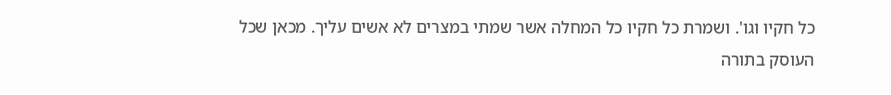כל חקיו וגו'. ושמרת כל חקיו כל המחלה אשר שמתי במצרים לא אשים עליך. מכאן שכל העוסק בתורה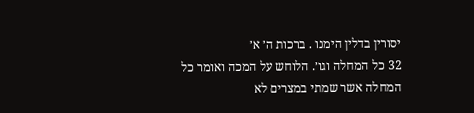יסורין בדלין הימנו . ברכות ה׳ א׳
32 כל המחלה וגו׳. הלוחש על המכה ואומר כל המחלה אשר שמתי במצרים לא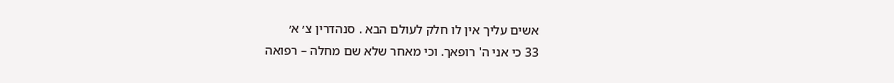אשים עליך אין לו חלק לעולם הבא . סנהדרין צ׳ א׳
33 כי אני ה' רופאך. וכי מאחר שלא שם מחלה – רפואה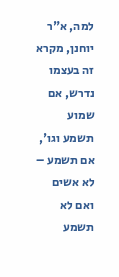למה, א"ר יוחנן, מקרא זה בעצמו נדרש, אם שמוע תשמע וגו', אם תשמע – לא אשים ואם לא תשמע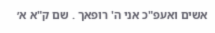אשים ואעפ"כ אני ה' רופאך . שם ק"א א׳